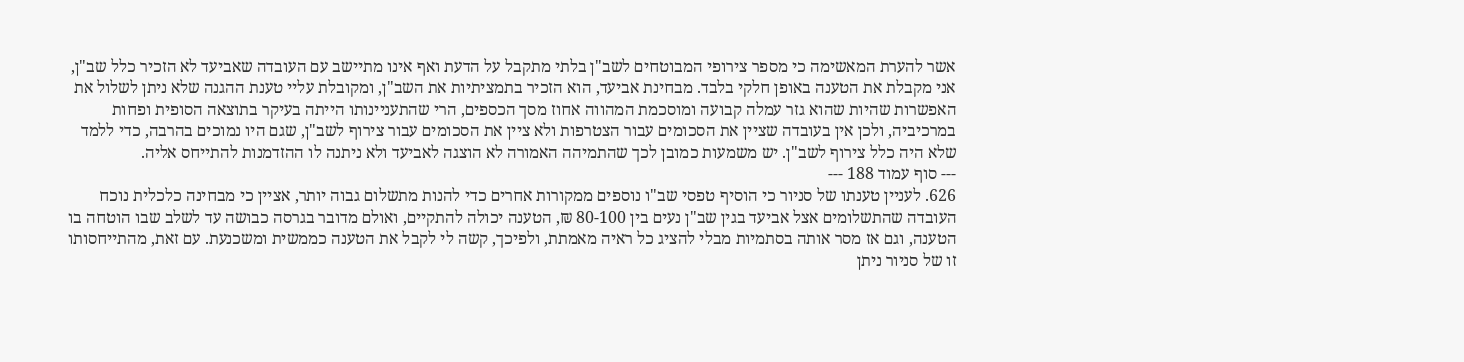אשר להערת המאשימה כי מספר צירופי המבוטחים לשב"ן בלתי מתקבל על הדעת ואף אינו מתיישב עם העובדה שאביעד לא הזכיר כלל שב"ן, אני מקבלת את הטענה באופן חלקי בלבד. מבחינת אביעד, הוא הזכיר בתמציתיות את השב"ן, ומקובלת עליי טענת ההגנה שלא ניתן לשלול את האפשרות שהיות שהוא גזר עמלה קבועה ומוסכמת המהווה אחוז מסך הכספים, הרי שהתעניינותו הייתה בעיקר בתוצאה הסופית ופחות במרכיביה, ולכן אין בעובדה שציין את הסכומים עבור הצטרפות ולא ציין את הסכומים עבור צירוף לשב"ן, שגם היו נמוכים בהרבה, כדי ללמד שלא היה כלל צירוף לשב"ן. יש משמעות כמובן לכך שהתמיהה האמורה לא הוצגה לאביעד ולא ניתנה לו ההזדמנות להתייחס אליה.
--- סוף עמוד 188 ---
626. לעניין טענתו של סניור כי הוסיף טפסי שב"ו נוספים ממקורות אחרים כדי להנות מתשלום גבוה יותר, אציין כי מבחינה כלכלית נוכח העובדה שהתשלומים אצל אביעד בגין שב"ן נעים בין 80-100 ₪, הטענה יכולה להתקיים, ואולם מדובר בגרסה כבושה עד לשלב שבו הוטחה בו הטענה, וגם אז מסר אותה בסתמיות מבלי להציג כל ראיה מאמתת, ולפיכך, קשה לי לקבל את הטענה כממשית ומשכנעת. עם זאת, מהתייחסותו זו של סניור ניתן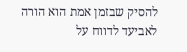להסיק שבזמן אמת הוא הורה לאביעד לדווח על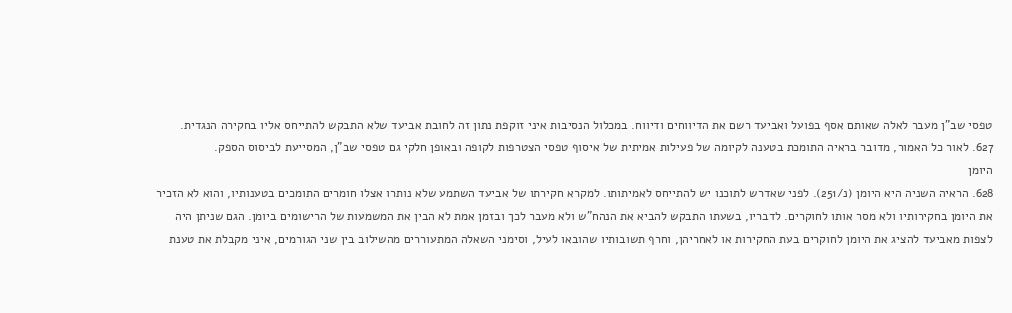טפסי שב"ן מעבר לאלה שאותם אסף בפועל ואביעד רשם את הדיווחים ודיווח. במכלול הנסיבות איני זוקפת נתון זה לחובת אביעד שלא התבקש להתייחס אליו בחקירה הנגדית.
627. לאור כל האמור, מדובר בראיה התומכת בטענה לקיומה של פעילות אמיתית של איסוף טפסי הצטרפות לקופה ובאופן חלקי גם טפסי שב"ן, המסייעת לביסוס הספק.
היומן
628. הראיה השניה היא היומן (נ/251). לפני שאדרש לתוכנו יש להתייחס לאמיתותו. למקרא חקירתו של אביעד השתמע שלא נותרו אצלו חומרים התומכים בטענותיו, והוא לא הזכיר את היומן בחקירותיו ולא מסר אותו לחוקרים. לדבריו, בשעתו התבקש להביא את הנהח"ש ולא מעבר לכך ובזמן אמת לא הבין את המשמעות של הרישומים ביומן. הגם שניתן היה לצפות מאביעד להציג את היומן לחוקרים בעת החקירות או לאחריהן, וחרף תשובותיו שהובאו לעיל, וסימני השאלה המתעוררים מהשילוב בין שני הגורמים, איני מקבלת את טענת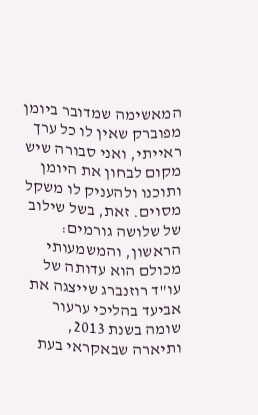המאשימה שמדובר ביומן מפוברק שאין לו כל ערך ראייתי, ואני סבורה שיש מקום לבחון את היומן ותוכנו ולהעניק לו משקל מסוים. זאת, בשל שילוב של שלושה גורמים: הראשון, והמשמעותי מכולם הוא עדותה של עו"ד רוזנברג שייצגה את אביעד בהליכי ערעור שומה בשנת 2013, ותיארה שבאקראי בעת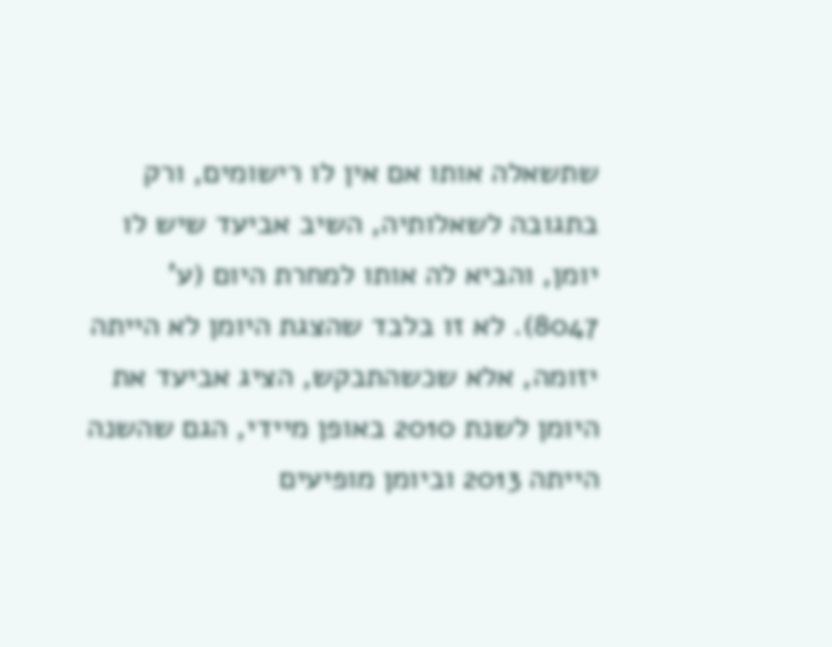שתשאלה אותו אם אין לו רישומים, ורק בתגובה לשאלותיה, השיב אביעד שיש לו יומן, והביא לה אותו למחרת היום (ע' 8047). לא זו בלבד שהצגת היומן לא הייתה יזומה, אלא שכשהתבקש, הציג אביעד את היומן לשנת 2010 באופן מיידי, הגם שהשנה הייתה 2013 וביומן מופיעים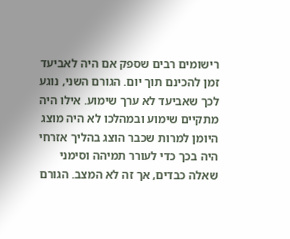רישומים רבים שספק אם היה לאביעד זמן להכינם תוך יום. הגורם השני, נוגע לכך שאביעד לא ערך שימוע. אילו היה מתקיים שימוע ובמהלכו לא היה מוצג היומן למרות שכבר הוצג בהליך אזרחי היה בכך כדי לעורר תמיהה וסימני שאלה כבדים, אך זה לא המצב. הגורם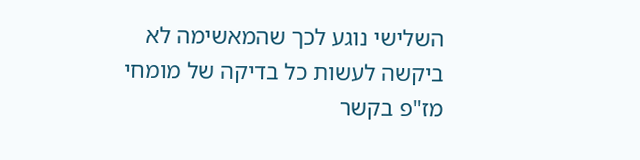השלישי נוגע לכך שהמאשימה לא ביקשה לעשות כל בדיקה של מומחי מז"פ בקשר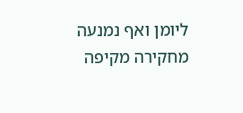ליומן ואף נמנעה מחקירה מקיפה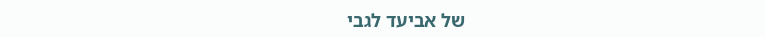של אביעד לגבי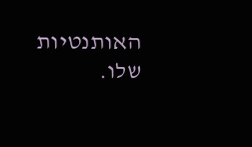האותנטיות שלו.